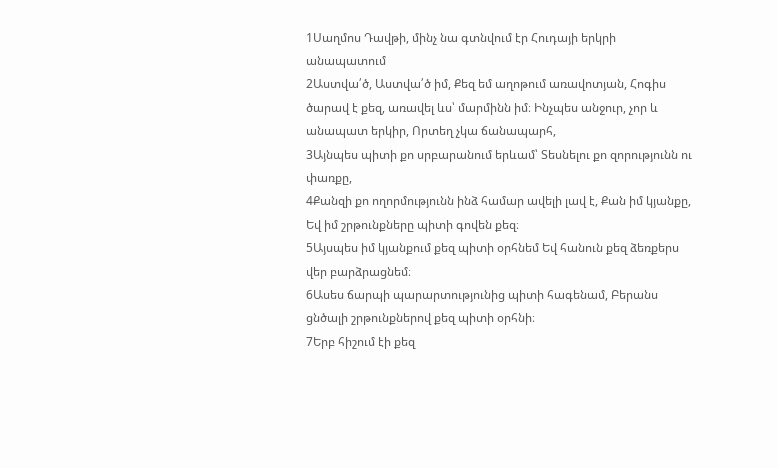1Սաղմոս Դավթի, մինչ նա գտնվում էր Հուդայի երկրի անապատում
2Աստվա՛ծ, Աստվա՛ծ իմ, Քեզ եմ աղոթում առավոտյան, Հոգիս ծարավ է քեզ, առավել ևս՝ մարմինն իմ։ Ինչպես անջուր, չոր և անապատ երկիր, Որտեղ չկա ճանապարհ,
3Այնպես պիտի քո սրբարանում երևամ՝ Տեսնելու քո զորությունն ու փառքը,
4Քանզի քո ողորմությունն ինձ համար ավելի լավ է, Քան իմ կյանքը, Եվ իմ շրթունքները պիտի գովեն քեզ։
5Այսպես իմ կյանքում քեզ պիտի օրհնեմ Եվ հանուն քեզ ձեռքերս վեր բարձրացնեմ։
6Ասես ճարպի պարարտությունից պիտի հագենամ, Բերանս ցնծալի շրթունքներով քեզ պիտի օրհնի։
7Երբ հիշում էի քեզ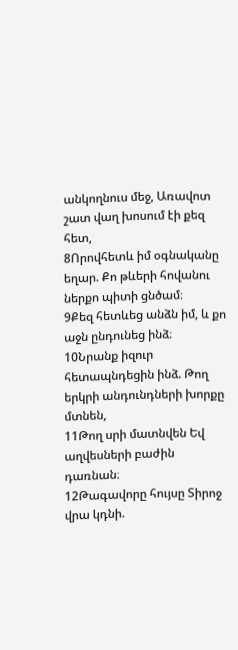անկողնուս մեջ, Առավոտ շատ վաղ խոսում էի քեզ հետ,
8Որովհետև իմ օգնականը եղար. Քո թևերի հովանու ներքո պիտի ցնծամ։
9Քեզ հետևեց անձն իմ, և քո աջն ընդունեց ինձ։
10Նրանք իզուր հետապնդեցին ինձ. Թող երկրի անդունդների խորքը մտնեն,
11Թող սրի մատնվեն Եվ աղվեսների բաժին դառնան։
12Թագավորը հույսը Տիրոջ վրա կդնի.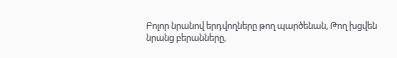Բոլոր նրանով երդվողները թող պարծենան, Թող խցվեն նրանց բերանները,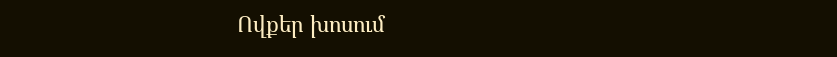Ովքեր խոսում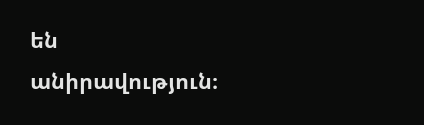են անիրավություն։